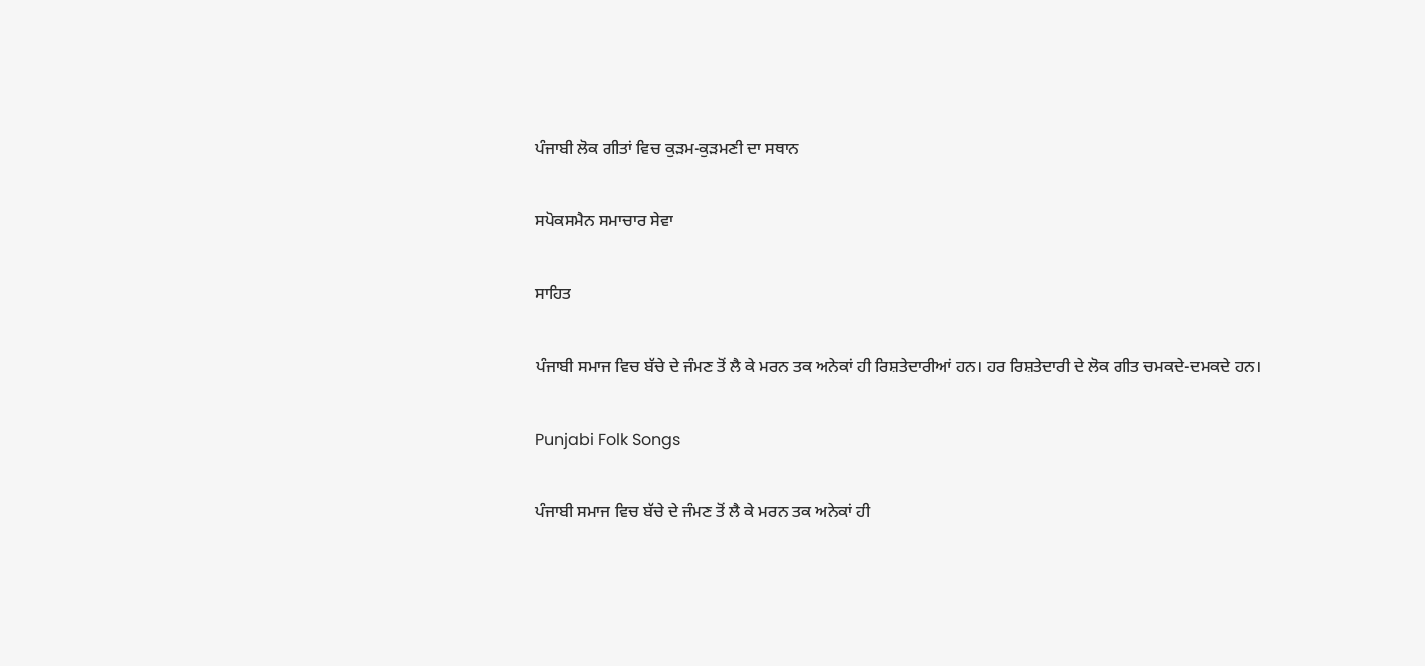ਪੰਜਾਬੀ ਲੋਕ ਗੀਤਾਂ ਵਿਚ ਕੁੜਮ-ਕੁੜਮਣੀ ਦਾ ਸਥਾਨ

ਸਪੋਕਸਮੈਨ ਸਮਾਚਾਰ ਸੇਵਾ

ਸਾਹਿਤ

ਪੰਜਾਬੀ ਸਮਾਜ ਵਿਚ ਬੱਚੇ ਦੇ ਜੰਮਣ ਤੋਂ ਲੈ ਕੇ ਮਰਨ ਤਕ ਅਨੇਕਾਂ ਹੀ ਰਿਸ਼ਤੇਦਾਰੀਆਂ ਹਨ। ਹਰ ਰਿਸ਼ਤੇਦਾਰੀ ਦੇ ਲੋਕ ਗੀਤ ਚਮਕਦੇ-ਦਮਕਦੇ ਹਨ।

Punjabi Folk Songs

ਪੰਜਾਬੀ ਸਮਾਜ ਵਿਚ ਬੱਚੇ ਦੇ ਜੰਮਣ ਤੋਂ ਲੈ ਕੇ ਮਰਨ ਤਕ ਅਨੇਕਾਂ ਹੀ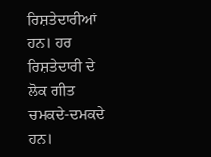ਰਿਸ਼ਤੇਦਾਰੀਆਂ ਹਨ। ਹਰ ਰਿਸ਼ਤੇਦਾਰੀ ਦੇ ਲੋਕ ਗੀਤ ਚਮਕਦੇ-ਦਮਕਦੇ ਹਨ।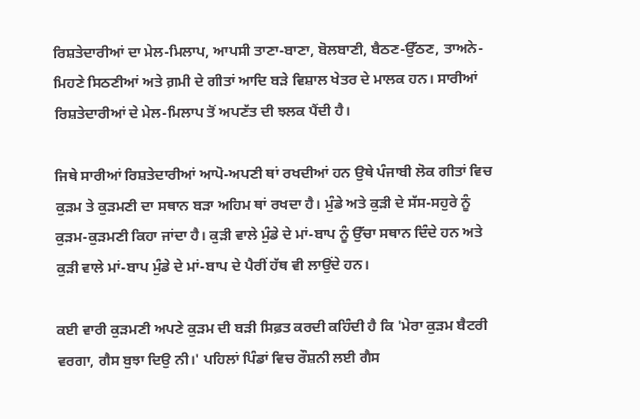ਰਿਸ਼ਤੇਦਾਰੀਆਂ ਦਾ ਮੇਲ-ਮਿਲਾਪ, ਆਪਸੀ ਤਾਣਾ-ਬਾਣਾ, ਬੋਲਬਾਣੀ, ਬੈਠਣ-ਉੱਠਣ, ਤਾਅਨੇ-ਮਿਹਣੇ ਸਿਠਣੀਆਂ ਅਤੇ ਗ਼ਮੀ ਦੇ ਗੀਤਾਂ ਆਦਿ ਬੜੇ ਵਿਸ਼ਾਲ ਖੇਤਰ ਦੇ ਮਾਲਕ ਹਨ। ਸਾਰੀਆਂ ਰਿਸ਼ਤੇਦਾਰੀਆਂ ਦੇ ਮੇਲ-ਮਿਲਾਪ ਤੋਂ ਅਪਣੱਤ ਦੀ ਝਲਕ ਪੈਂਦੀ ਹੈ।

ਜਿਥੇ ਸਾਰੀਆਂ ਰਿਸ਼ਤੇਦਾਰੀਆਂ ਆਪੋ-ਅਪਣੀ ਥਾਂ ਰਖਦੀਆਂ ਹਨ ਉਥੇ ਪੰਜਾਬੀ ਲੋਕ ਗੀਤਾਂ ਵਿਚ ਕੁੜਮ ਤੇ ਕੁੜਮਣੀ ਦਾ ਸਥਾਨ ਬੜਾ ਅਹਿਮ ਥਾਂ ਰਖਦਾ ਹੈ। ਮੁੰਡੇ ਅਤੇ ਕੁੜੀ ਦੇ ਸੱਸ-ਸਹੁਰੇ ਨੂੰ ਕੁੜਮ-ਕੁੜਮਣੀ ਕਿਹਾ ਜਾਂਦਾ ਹੈ। ਕੁੜੀ ਵਾਲੇ ਮੁੰਡੇ ਦੇ ਮਾਂ-ਬਾਪ ਨੂੰ ਉੱਚਾ ਸਥਾਨ ਦਿੰਦੇ ਹਨ ਅਤੇ ਕੁੜੀ ਵਾਲੇ ਮਾਂ-ਬਾਪ ਮੁੰਡੇ ਦੇ ਮਾਂ-ਬਾਪ ਦੇ ਪੈਰੀਂ ਹੱਥ ਵੀ ਲਾਉਂਦੇ ਹਨ।

ਕਈ ਵਾਰੀ ਕੁੜਮਣੀ ਅਪਣੇ ਕੁੜਮ ਦੀ ਬੜੀ ਸਿਫ਼ਤ ਕਰਦੀ ਕਹਿੰਦੀ ਹੈ ਕਿ 'ਮੇਰਾ ਕੁੜਮ ਬੈਟਰੀ ਵਰਗਾ, ਗੈਸ ਬੁਝਾ ਦਿਉ ਨੀ।' ਪਹਿਲਾਂ ਪਿੰਡਾਂ ਵਿਚ ਰੌਸ਼ਨੀ ਲਈ ਗੈਸ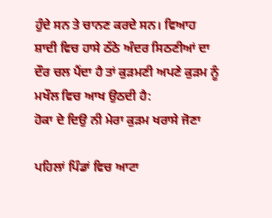ਹੁੰਦੇ ਸਨ ਤੇ ਚਾਨਣ ਕਰਦੇ ਸਨ। ਵਿਆਹ ਸ਼ਾਦੀ ਵਿਚ ਹਾਸੇ ਠੱਠੇ ਅੰਦਰ ਸਿਠਣੀਆਂ ਦਾ ਦੌਰ ਚਲ ਪੈਂਦਾ ਹੈ ਤਾਂ ਕੁੜਮਣੀ ਅਪਣੇ ਕੁੜਮ ਨੂੰ ਮਖੌਲ ਵਿਚ ਆਖ ਉਠਦੀ ਹੈ:
ਹੋਕਾ ਦੇ ਦਿਉ ਨੀ ਮੇਰਾ ਕੁੜਮ ਖਰਾਸੇ ਜੋਣਾ

ਪਹਿਲਾਂ ਪਿੰਡਾਂ ਵਿਚ ਆਟਾ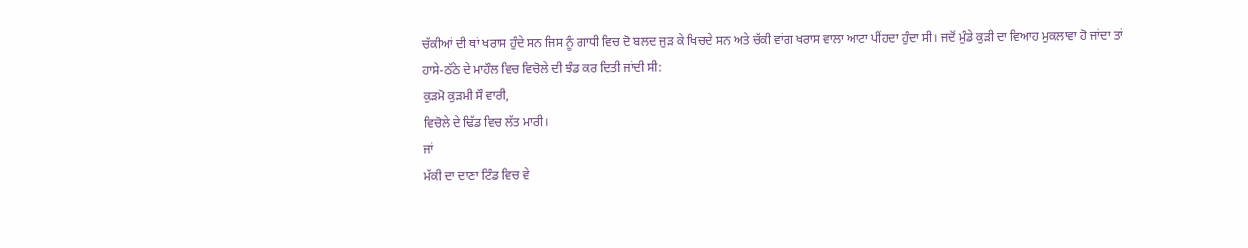ਚੱਕੀਆਂ ਦੀ ਥਾਂ ਖਰਾਸ ਹੁੰਦੇ ਸਨ ਜਿਸ ਨੂੰ ਗਾਧੀ ਵਿਚ ਦੋ ਬਲਦ ਜੁੜ ਕੇ ਖਿਚਦੇ ਸਨ ਅਤੇ ਚੱਕੀ ਵਾਂਗ ਖਰਾਸ ਵਾਲਾ ਆਟਾ ਪੀਂਹਦਾ ਹੁੰਦਾ ਸੀ। ਜਦੋਂ ਮੁੰਡੇ ਕੁੜੀ ਦਾ ਵਿਆਹ ਮੁਕਲਾਵਾ ਹੋ ਜਾਂਦਾ ਤਾਂ ਹਾਸੇ-ਠੱਠੇ ਦੇ ਮਾਹੌਲ ਵਿਚ ਵਿਚੋਲੇ ਦੀ ਝੰਡ ਕਰ ਦਿਤੀ ਜਾਂਦੀ ਸੀ:
ਕੁੜਮੋ ਕੁੜਮੀ ਸੌ ਵਾਰੀ,
ਵਿਚੋਲੇ ਦੇ ਢਿੱਡ ਵਿਚ ਲੱਤ ਮਾਰੀ।
ਜਾਂ
ਮੱਕੀ ਦਾ ਦਾਣਾ ਟਿੰਡ ਵਿਚ ਵੇ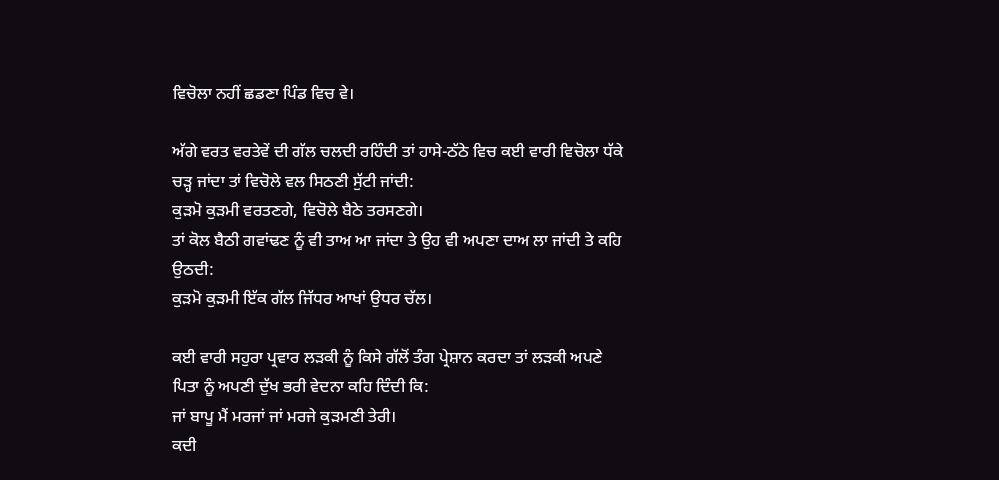ਵਿਚੋਲਾ ਨਹੀਂ ਛਡਣਾ ਪਿੰਡ ਵਿਚ ਵੇ।

ਅੱਗੇ ਵਰਤ ਵਰਤੇਵੇਂ ਦੀ ਗੱਲ ਚਲਦੀ ਰਹਿੰਦੀ ਤਾਂ ਹਾਸੇ-ਠੱਠੇ ਵਿਚ ਕਈ ਵਾਰੀ ਵਿਚੋਲਾ ਧੱਕੇ ਚੜ੍ਹ ਜਾਂਦਾ ਤਾਂ ਵਿਚੋਲੇ ਵਲ ਸਿਠਣੀ ਸੁੱਟੀ ਜਾਂਦੀ:
ਕੁੜਮੋ ਕੁੜਮੀ ਵਰਤਣਗੇ, ਵਿਚੋਲੇ ਬੈਠੇ ਤਰਸਣਗੇ।
ਤਾਂ ਕੋਲ ਬੈਠੀ ਗਵਾਂਢਣ ਨੂੰ ਵੀ ਤਾਅ ਆ ਜਾਂਦਾ ਤੇ ਉਹ ਵੀ ਅਪਣਾ ਦਾਅ ਲਾ ਜਾਂਦੀ ਤੇ ਕਹਿ ਉਠਦੀ:
ਕੁੜਮੋ ਕੁੜਮੀ ਇੱਕ ਗੱਲ ਜਿੱਧਰ ਆਖਾਂ ਉਧਰ ਚੱਲ।

ਕਈ ਵਾਰੀ ਸਹੁਰਾ ਪ੍ਰਵਾਰ ਲੜਕੀ ਨੂੰ ਕਿਸੇ ਗੱਲੋਂ ਤੰਗ ਪ੍ਰੇਸ਼ਾਨ ਕਰਦਾ ਤਾਂ ਲੜਕੀ ਅਪਣੇ ਪਿਤਾ ਨੂੰ ਅਪਣੀ ਦੁੱਖ ਭਰੀ ਵੇਦਨਾ ਕਹਿ ਦਿੰਦੀ ਕਿ:
ਜਾਂ ਬਾਪੂ ਮੈਂ ਮਰਜਾਂ ਜਾਂ ਮਰਜੇ ਕੁੜਮਣੀ ਤੇਰੀ।
ਕਦੀ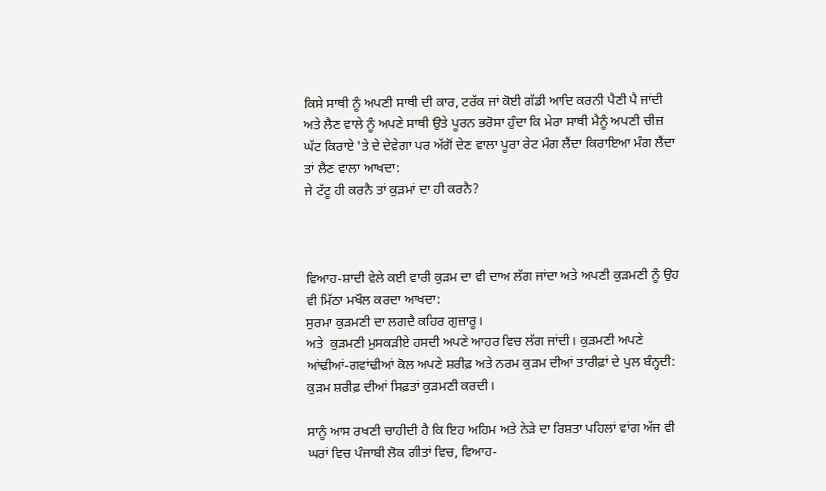ਕਿਸੇ ਸਾਥੀ ਨੂੰ ਅਪਣੀ ਸਾਥੀ ਦੀ ਕਾਰ, ਟਰੱਕ ਜਾਂ ਕੋਈ ਗੱਡੀ ਆਦਿ ਕਰਨੀ ਪੈਣੀ ਪੈ ਜਾਂਦੀ ਅਤੇ ਲੈਣ ਵਾਲੇ ਨੂੰ ਅਪਣੇ ਸਾਥੀ ਉਤੇ ਪੂਰਨ ਭਰੋਸਾ ਹੁੰਦਾ ਕਿ ਮੇਰਾ ਸਾਥੀ ਮੈਨੂੰ ਅਪਣੀ ਚੀਜ਼ ਘੱਟ ਕਿਰਾਏ 'ਤੇ ਦੇ ਦੇਵੇਗਾ ਪਰ ਅੱਗੋਂ ਦੇਣ ਵਾਲਾ ਪੂਰਾ ਰੇਟ ਮੰਗ ਲੈਂਦਾ ਕਿਰਾਇਆ ਮੰਗ ਲੈਂਦਾ ਤਾਂ ਲੈਣ ਵਾਲਾ ਆਖਦਾ:
ਜੇ ਟੱਟੂ ਹੀ ਕਰਨੈ ਤਾਂ ਕੁੜਮਾਂ ਦਾ ਹੀ ਕਰਨੈ?



ਵਿਆਹ-ਸ਼ਾਦੀ ਵੇਲੇ ਕਈ ਵਾਰੀ ਕੁੜਮ ਦਾ ਵੀ ਦਾਅ ਲੱਗ ਜਾਂਦਾ ਅਤੇ ਅਪਣੀ ਕੁੜਮਣੀ ਨੂੰ ਉਹ ਵੀ ਮਿੱਠਾ ਮਖੌਲ ਕਰਦਾ ਆਖਦਾ:
ਸੁਰਮਾ ਕੁੜਮਣੀ ਦਾ ਲਗਦੈ ਕਹਿਰ ਗੁਜ਼ਾਰੂ।
ਅਤੇ  ਕੁੜਮਣੀ ਮੁਸਕੜੀਏ ਹਸਦੀ ਅਪਣੇ ਆਹਰ ਵਿਚ ਲੱਗ ਜਾਂਦੀ। ਕੁੜਮਣੀ ਅਪਣੇ ਆਂਢੀਆਂ-ਗਵਾਂਢੀਆਂ ਕੋਲ ਅਪਣੇ ਸ਼ਰੀਫ਼ ਅਤੇ ਨਰਮ ਕੁੜਮ ਦੀਆਂ ਤਾਰੀਫ਼ਾਂ ਦੇ ਪੁਲ ਬੰਨ੍ਹਦੀ:
ਕੁੜਮ ਸ਼ਰੀਫ਼ ਦੀਆਂ ਸਿਫ਼ਤਾਂ ਕੁੜਮਣੀ ਕਰਦੀ।

ਸਾਨੂੰ ਆਸ ਰਖਣੀ ਚਾਹੀਦੀ ਹੈ ਕਿ ਇਹ ਅਹਿਮ ਅਤੇ ਨੇੜੇ ਦਾ ਰਿਸ਼ਤਾ ਪਹਿਲਾਂ ਵਾਂਗ ਅੱਜ ਵੀ ਘਰਾਂ ਵਿਚ ਪੰਜਾਬੀ ਲੋਕ ਗੀਤਾਂ ਵਿਚ, ਵਿਆਹ-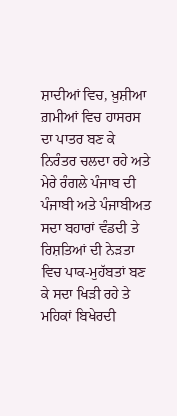ਸ਼ਾਦੀਆਂ ਵਿਚ, ਖ਼ੁਸ਼ੀਆ ਗ਼ਮੀਆਂ ਵਿਚ ਹਾਸਰਸ ਦਾ ਪਾਤਰ ਬਣ ਕੇ ਨਿਰੰਤਰ ਚਲਦਾ ਰਹੇ ਅਤੇ ਮੇਰੇ ਰੰਗਲੇ ਪੰਜਾਬ ਦੀ ਪੰਜਾਬੀ ਅਤੇ ਪੰਜਾਬੀਅਤ ਸਦਾ ਬਹਾਰਾਂ ਵੰਡਦੀ ਤੇ ਰਿਸ਼ਤਿਆਂ ਦੀ ਨੇੜਤਾ ਵਿਚ ਪਾਕ-ਮੁਹੱਬਤਾਂ ਬਣ ਕੇ ਸਦਾ ਖਿੜੀ ਰਹੇ ਤੇ ਮਹਿਕਾਂ ਬਿਖੇਰਦੀ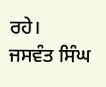ਰਹੇ।
ਜਸਵੰਤ ਸਿੰਘ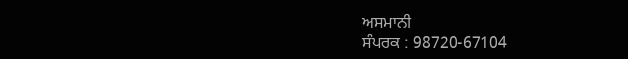ਅਸਮਾਨੀ
ਸੰਪਰਕ : 98720-67104